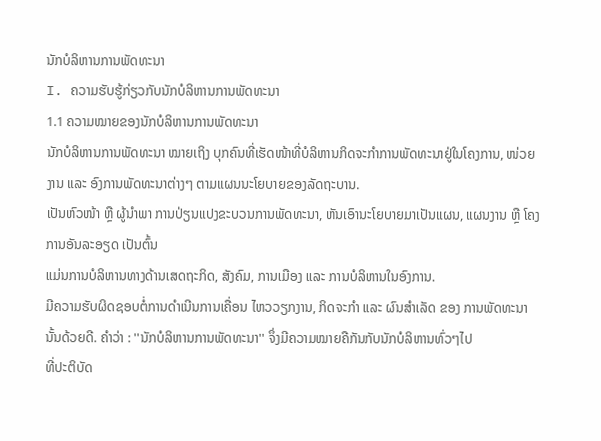ນັກບໍລິຫານການພັດທະນາ
I. ຄວາມຮັບຮູ້ກ່ຽວກັບນັກບໍລິຫານການພັດທະນາ
1.1 ຄວາມໝາຍຂອງນັກບໍລິຫານການພັດທະນາ
ນັກບໍລິຫານການພັດທະນາ ໝາຍເຖິງ ບຸກຄົນທີ່ເຮັດໜ້າທີ່ບໍລິຫານກິດຈະກຳການພັດທະນາຢູ່ໃນໂຄງການ, ໜ່ວຍງານ ແລະ ອົງການພັດທະນາຕ່າງໆ ຕາມແຜນນະໂຍບາຍຂອງລັດຖະບານ.
ເປັນຫົວໜ້າ ຫຼື ຜູ້ນຳພາ ການປ່ຽນແປງຂະບວນການພັດທະນາ, ຫັນເອົານະໂຍບາຍມາເປັນແຜນ, ແຜນງານ ຫຼື ໂຄງການອັນລະອຽດ ເປັນຕົ້ນ
ແມ່ນການບໍລິຫານທາງດ້ານເສດຖະກິດ, ສັງຄົມ, ການເມືອງ ແລະ ການບໍລິຫານໃນອົງການ.
ມີຄວາມຮັບຜິດຊອບຕໍ່ການດຳເນີນການເຄື່ອນ ໄຫວວຽກງານ, ກິດຈະກຳ ແລະ ຜົນສຳເລັດ ຂອງ ການພັດທະນານັ້ນດ້ວຍດີ. ຄຳວ່າ : ''ນັກບໍລິຫານການພັດທະນາ'' ຈຶ່ງມີຄວາມໝາຍຄືກັນກັບນັກບໍລິຫານທົ່ວໆໄປ
ທີ່ປະຕິບັດ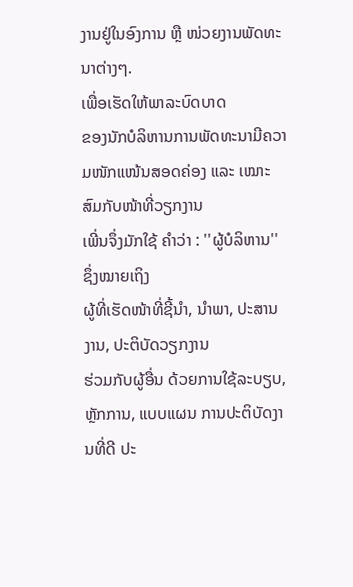ງານຢູ່ໃນອົງການ ຫຼື ໜ່ວຍງານພັດທະນາຕ່າງໆ.
ເພື່ອເຮັດໃຫ້ພາລະບົດບາດ
ຂອງນັກບໍລິຫານການພັດທະນາມີຄວາມໜັກແໜ້ນສອດຄ່ອງ ແລະ ເໝາະສົມກັບໜ້າທີ່ວຽກງານ
ເພີ່ນຈຶ່ງມັກໃຊ້ ຄຳວ່າ : ''ຜູ້ບໍລິຫານ'' ຊຶ່ງໝາຍເຖິງ
ຜູ້ທີ່ເຮັດໜ້າທີ່ຊີ້ນຳ, ນໍາພາ, ປະສານງານ, ປະຕິບັດວຽກງານ
ຮ່ວມກັບຜູ້ອື່ນ ດ້ວຍການໃຊ້ລະບຽບ, ຫຼັກການ, ແບບແຜນ ການປະຕິບັດງານທີ່ດີ ປະ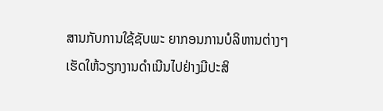ສານກັບການໃຊ້ຊັບພະ ຍາກອນການບໍລິຫານຕ່າງໆ
ເຮັດໃຫ້ວຽກງານດຳເນີນໄປຢ່າງມີປະສິ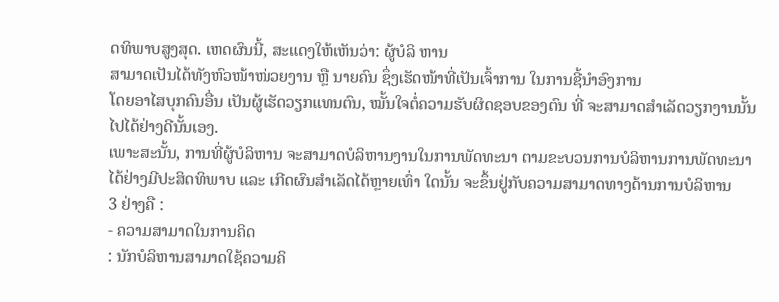ດທິພາບສູງສຸດ. ເຫດຜົນນີ້, ສະແດງໃຫ້ເຫັນວ່າ: ຜູ້ບໍລິ ຫານ
ສາມາດເປັນໄດ້ທັງຫົວໜ້າໜ່ວຍງານ ຫຼື ນາຍຄົນ ຊຶ່ງເຮັດໜ້າທີ່ເປັນເຈົ້າການ ໃນການຊີ້ນຳອົງການ
ໂດຍອາໄສບຸກຄົນອື່ນ ເປັນຜູ້ເຮັດວຽກແທນຕົນ, ໝັ້ນໃຈຕໍ່ຄວາມຮັບຜິດຊອບຂອງຕົນ ທີ່ ຈະສາມາດສຳເລັດວຽກງານນັ້ນ
ໄປໄດ້ຢ່າງດີນັ້ນເອງ.
ເພາະສະນັ້ນ, ການທີ່ຜູ້ບໍລິຫານ ຈະສາມາດບໍລິຫານງານໃນການພັດທະນາ ຕາມຂະບວນການບໍລິຫານການພັດທະນາ
ໄດ້ຢ່າງມີປະສິດທິພາບ ແລະ ເກີດຜົນສຳເລັດໄດ້ຫຼາຍເທົ່າ ໃດນັ້ນ ຈະຂຶ້ນຢູ່ກັບຄວາມສາມາດທາງດ້ານການບໍລິຫານ
3 ຢ່າງຄື :
- ຄວາມສາມາດໃນການຄິດ
: ນັກບໍລິຫານສາມາດໃຊ້ຄວາມຄິ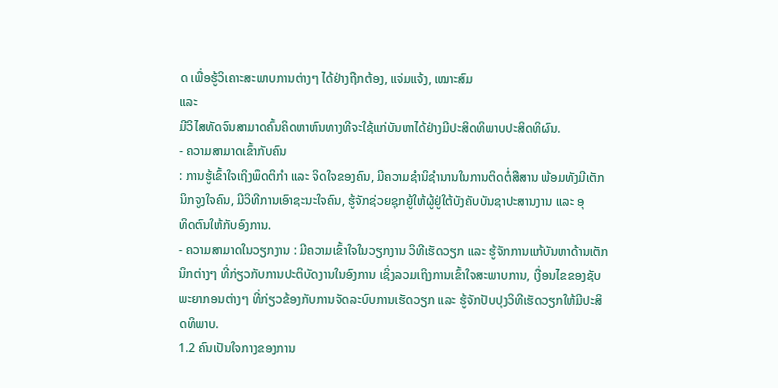ດ ເພື່ອຮູ້ວິເຄາະສະພາບການຕ່າງໆ ໄດ້ຢ່າງຖືກຕ້ອງ, ແຈ່ມແຈ້ງ, ເໝາະສົມ
ແລະ
ມີວິໄສທັດຈົນສາມາດຄົ້ນຄິດຫາຫົນທາງທີຈະໃຊ້ແກ່ບັນຫາໄດ້ຢ່າງມີປະສິດທິພາບປະສິດທິຜົນ.
- ຄວາມສາມາດເຂົ້າກັບຄົນ
: ການຮູ້ເຂົ້າໃຈເຖິງພຶດຕິກຳ ແລະ ຈິດໃຈຂອງຄົນ, ມີຄວາມຊຳນິຊຳນານໃນການຕິດຕໍ່ສືສານ ພ້ອມທັງມີເຕັກນິກຈູງໃຈຄົນ, ມີວິທີການເອົາຊະນະໃຈຄົນ, ຮູ້ຈັກຊ່ວຍຊຸກຍູ້ໃຫ້ຜູ້ຢູ່ໃຕ້ບັງຄັບບັນຊາປະສານງານ ແລະ ອຸ
ທິດຕົນໃຫ້ກັບອົງການ.
- ຄວາມສາມາດໃນວຽກງານ : ມີຄວາມເຂົ້າໃຈໃນວຽກງານ ວິທີເຮັດວຽກ ແລະ ຮູ້ຈັກການແກ້ບັນຫາດ້ານເຕັກນິກຕ່າງໆ ທີ່ກ່ຽວກັບການປະຕິບັດງານໃນອົງການ ເຊິ່ງລວມເຖິງການເຂົ້າໃຈສະພາບການ, ເງື່ອນໄຂຂອງຊັບພະຍາກອນຕ່າງໆ ທີ່ກ່ຽວຂ້ອງກັບການຈັດລະບົບການເຮັດວຽກ ແລະ ຮູ້ຈັກປັບປຸງວິທີເຮັດວຽກໃຫ້ມີປະສິດທິພາບ.
1.2 ຄົນເປັນໃຈກາງຂອງການ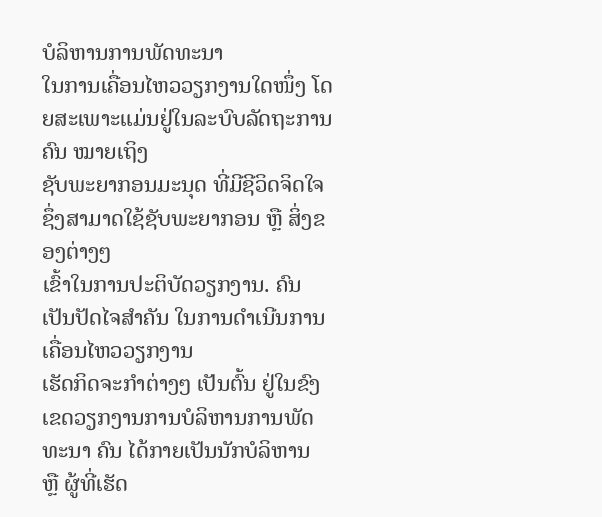ບໍລິຫານການພັດທະນາ
ໃນການເຄື່ອນໄຫວວຽກງານໃດໜຶ່ງ ໂດຍສະເພາະແມ່ນຢູ່ໃນລະບົບລັດຖະການ ຄົນ ໝາຍເຖິງ
ຊັບພະຍາກອນມະນຸດ ທີ່ມີຊີວິດຈິດໃຈ ຊຶ່ງສາມາດໃຊ້ຊັບພະຍາກອນ ຫຼື ສິ່ງຂອງຕ່າງໆ
ເຂົ້າໃນການປະຕິບັດວຽກງານ. ຄົນ ເປັນປັດໄຈສຳຄັນ ໃນການດຳເນີນການເຄື່ອນໄຫວວຽກງານ
ເຮັດກິດຈະກຳຕ່າງໆ ເປັນຕົ້ນ ຢູ່ໃນຂົງເຂດວຽກງານການບໍລິຫານການພັດທະນາ ຄົນ ໄດ້ກາຍເປັນນັກບໍລິຫານ
ຫຼື ຜູ້ທີ່ເຮັດ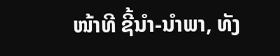ໜ້າທີ ຊີ້ນຳ-ນຳພາ, ທັງ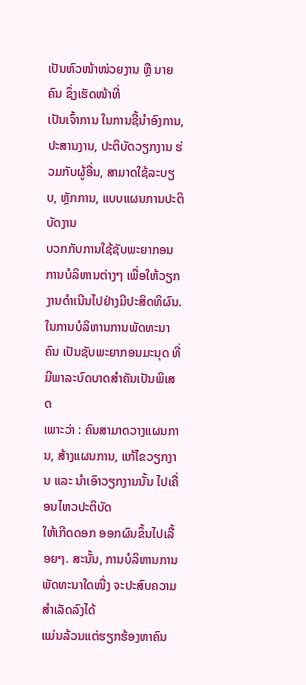ເປັນຫົວໜ້າໜ່ວຍງານ ຫຼື ນາຍຄົນ ຊຶ່ງເຮັດໜ້າທີ່
ເປັນເຈົ້າການ ໃນການຊີ້ນຳອົງການ, ປະສານງານ, ປະຕິບັດວຽກງານ ຮ່ວມກັບຜູ້ອື່ນ, ສາມາດໃຊ້ລະບຽບ, ຫຼັກການ, ແບບແຜນການປະຕິບັດງານ
ບວກກັບການໃຊ້ຊັບພະຍາກອນການບໍລິຫານຕ່າງໆ ເພື່ອໃຫ້ວຽກງານດຳເນີນໄປຢ່າງມີປະສິດທິຜົນ.
ໃນການບໍລິຫານການພັດທະນາ ຄົນ ເປັນຊັບພະຍາກອນມະນຸດ ທີ່ມີພາລະບົດບາດສຳຄັນເປັນພິເສດ
ເພາະວ່າ : ຄົນສາມາດວາງແຜນການ, ສ້າງແຜນການ, ແກ້ໄຂວຽກງານ ແລະ ນຳເອົາວຽກງານນັ້ນ ໄປເຄື່ອນໄຫວປະຕິບັດ
ໃຫ້ເກີດດອກ ອອກຜົນຂຶ້ນໄປເລື້ອຍໆ. ສະນັ້ນ, ການບໍລິຫານການພັດທະນາໃດໜື່ງ ຈະປະສົບຄວາມສຳເລັດລົງໄດ້
ແມ່ນລ້ວນແຕ່ຮຽກຮ້ອງຫາຄົນ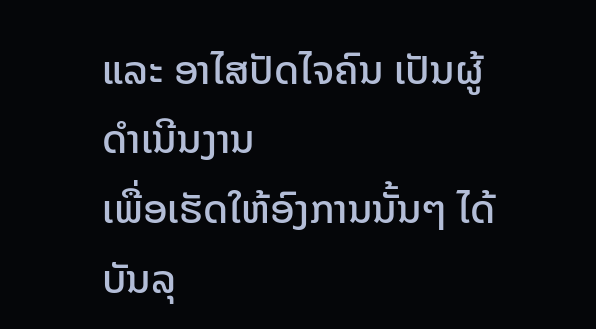ແລະ ອາໄສປັດໄຈຄົນ ເປັນຜູ້ດຳເນີນງານ
ເພື່ອເຮັດໃຫ້ອົງການນັ້ນໆ ໄດ້ບັນລຸ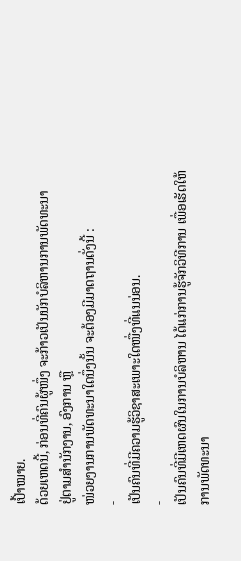ເປົ້າໝາຍ.
ດ້ວຍເຫດນີ້, ກ່ອນທີ່ຄົນຜູ້ໜຶ່ງ ຈະກ້າວເປັນນັກບໍລິຫານການພັດທະນາ
ຢູ່ຕາມສຳນັກງານ, ອົງການ ຫຼື
ໜ່ວຍງານການພັດທະນາໃດນຶ່ງນັ້ນ ຈະຕ້ອງມີມາດຖານດັ່ງນີ້ :
-
ເປັນຄົນທີ່ມີຄວາມຮູ້ວິຊາສະເພາະໃດໜື່ງທີ່ແນນ່ອນ.
-
ເປັນຄົນທີ່ມີເຫດຜົນໃນການບໍລິຫານ ໄດ້ແກ່ການຮູ້ຈັກວິທີການ ເພື່ອເຮັດໃຫ້ການພັດທະນາ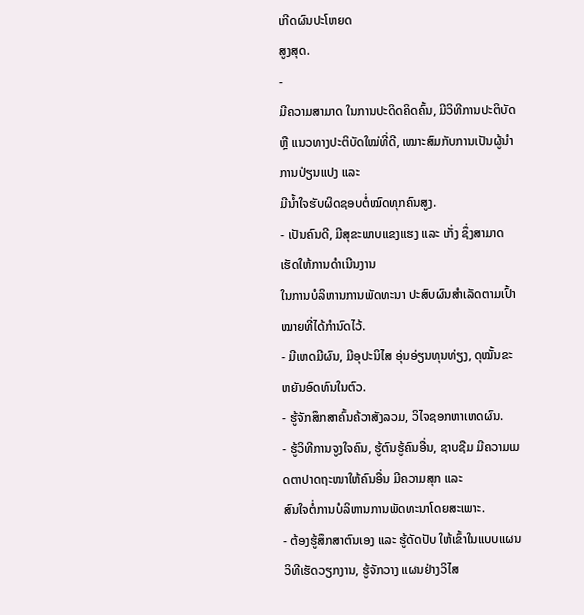ເກີດຜົນປະໂຫຍດ
ສູງສຸດ.
-
ມີຄວາມສາມາດ ໃນການປະດິດຄິດຄົ້ນ, ມີວິທີການປະຕິບັດ ຫຼື ແນວທາງປະຕິບັດໃໝ່ທີ່ດີ, ເໝາະສົມກັບການເປັນຜູ້ນຳການປ່ຽນແປງ ແລະ
ມີນ້ຳໃຈຮັບຜິດຊອບຕໍ່ໝົດທຸກຄົນສູງ.
- ເປັນຄົນດີ, ມີສຸຂະພາບແຂງແຮງ ແລະ ເກັ່ງ ຊຶ່ງສາມາດເຮັດໃຫ້ການດຳເນີນງານ
ໃນການບໍລິຫານການພັດທະນາ ປະສົບຜົນສຳເລັດຕາມເປົ້າໝາຍທີ່ໄດ້ກຳນົດໄວ້.
- ມີເຫດມີຜົນ, ມີອຸປະນິໄສ ອຸ່ນອ່ຽນທຸນທ່ຽງ, ດຸໝັ້ນຂະຫຍັນອົດທົນໃນຕົວ.
- ຮູ້ຈັກສຶກສາຄົ້ນຄ້ວາສັງລວມ, ວິໄຈຊອກຫາເຫດຜົນ.
- ຮູ້ວິທີການຈູງໃຈຄົນ, ຮູ້ຕົນຮູ້ຄົນອື່ນ, ຊາບຊືມ ມີຄວາມເມດຕາປາດຖະໜາໃຫ້ຄົນອື່ນ ມີຄວາມສຸກ ແລະ
ສົນໃຈຕໍ່ການບໍລິຫານການພັດທະນາໂດຍສະເພາະ.
- ຕ້ອງຮູ້ສຶກສາຕົນເອງ ແລະ ຮູ້ດັດປັບ ໃຫ້ເຂົ້າໃນແບບແຜນ ວິທີເຮັດວຽກງານ, ຮູ້ຈັກວາງ ແຜນຢ່າງວິໄສ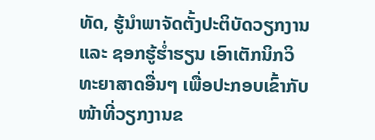ທັດ, ຮູ້ນຳພາຈັດຕັ້ງປະຕິບັດວຽກງານ ແລະ ຊອກຮູ້ຮ່ຳຮຽນ ເອົາເຕັກນິກວິ ທະຍາສາດອື່ນໆ ເພື່ອປະກອບເຂົ້າກັບໜ້າທີ່ວຽກງານຂ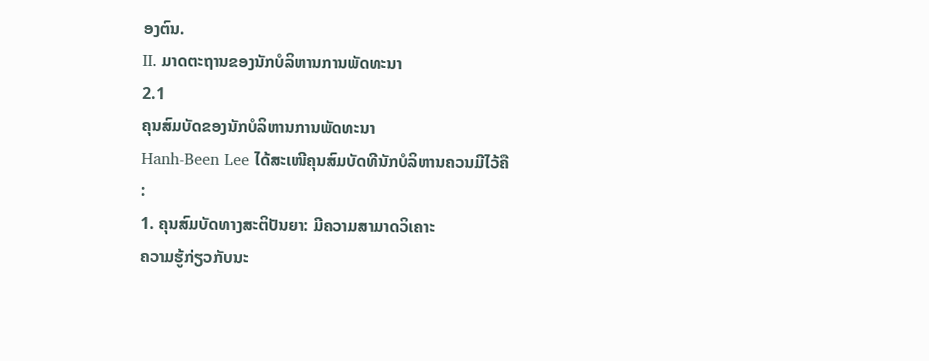ອງຕົນ.
II. ມາດຕະຖານຂອງນັກບໍລິຫານການພັດທະນາ
2.1
ຄຸນສົມບັດຂອງນັກບໍລິຫານການພັດທະນາ
Hanh-Been Lee ໄດ້ສະເໜີຄຸນສົມບັດທີນັກບໍລິຫານຄວນມີໄວ້ຄື
:
1. ຄຸນສົມບັດທາງສະຕິປັນຍາ: ມີຄວາມສາມາດວິເຄາະ
ຄວາມຮູ້ກ່ຽວກັບນະ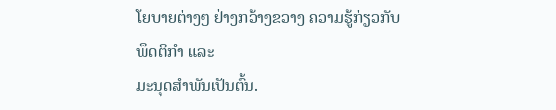ໂຍບາຍຕ່າງໆ ຢ່າງກວ້າງຂວາງ ຄວາມຮູ້ກ່ຽວກັບພຶດຕິກຳ ແລະ
ມະນຸດສຳພັນເປັນຕົ້ນ.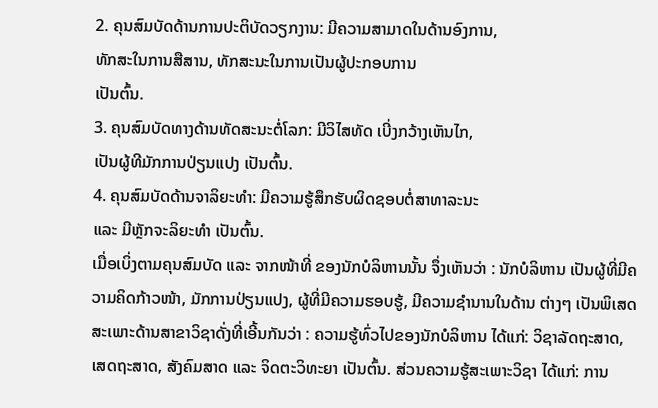2. ຄຸນສົມບັດດ້ານການປະຕິບັດວຽກງານ: ມີຄວາມສາມາດໃນດ້ານອົງການ,
ທັກສະໃນການສືສານ, ທັກສະນະໃນການເປັນຜູ້ປະກອບການ
ເປັນຕົ້ນ.
3. ຄຸນສົມບັດທາງດ້ານທັດສະນະຕໍ່ໂລກ: ມີວິໄສທັດ ເບີ່ງກວ້າງເຫັນໄກ,
ເປັນຜູ້ທີມັກການປ່ຽນແປງ ເປັນຕົ້ນ.
4. ຄຸນສົມບັດດ້ານຈາລິຍະທຳ: ມີຄວາມຮູ້ສຶກຮັບຜິດຊອບຕໍ່ສາທາລະນະ
ແລະ ມີຫຼັກຈະລິຍະທຳ ເປັນຕົ້ນ.
ເມື່ອເບິ່ງຕາມຄຸນສົມບັດ ແລະ ຈາກໜ້າທີ່ ຂອງນັກບໍລິຫານນັ້ນ ຈຶ່ງເຫັນວ່າ : ນັກບໍລິຫານ ເປັນຜູ້ທີ່ມີຄວາມຄິດກ້າວໜ້າ, ມັກການປ່ຽນແປງ, ຜູ້ທີ່ມີຄວາມຮອບຮູ້, ມີຄວາມຊຳນານໃນດ້ານ ຕ່າງໆ ເປັນພິເສດ ສະເພາະດ້ານສາຂາວິຊາດັ່ງທີ່ເອີ້ນກັນວ່າ : ຄວາມຮູ້ທົ່ວໄປຂອງນັກບໍລິຫານ ໄດ້ແກ່: ວິຊາລັດຖະສາດ, ເສດຖະສາດ, ສັງຄົມສາດ ແລະ ຈິດຕະວິທະຍາ ເປັນຕົ້ນ. ສ່ວນຄວາມຮູ້ສະເພາະວິຊາ ໄດ້ແກ່: ການ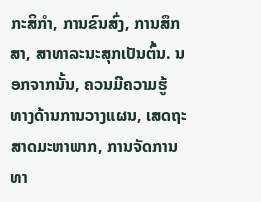ກະສິກໍາ, ການຂົນສົ່ງ, ການສຶກສາ, ສາທາລະນະສຸກເປັນຕົ້ນ. ນອກຈາກນັ້ນ, ຄວນມີຄວາມຮູ້ ທາງດ້ານການວາງແຜນ, ເສດຖະສາດມະຫາພາກ, ການຈັດການທາ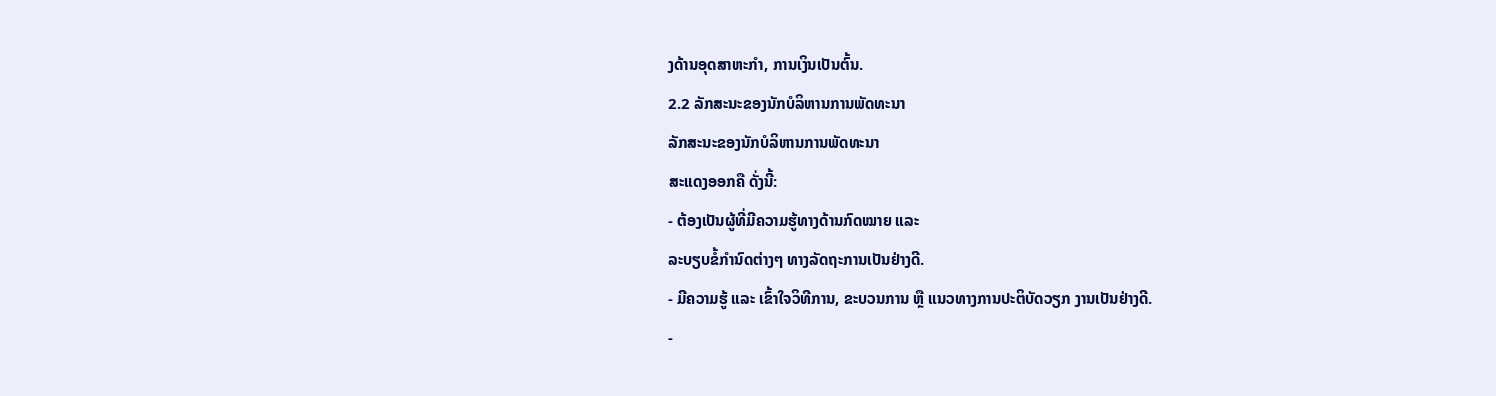ງດ້ານອຸດສາຫະກຳ, ການເງິນເປັນຕົ້ນ.
2.2 ລັກສະນະຂອງນັກບໍລິຫານການພັດທະນາ
ລັກສະນະຂອງນັກບໍລິຫານການພັດທະນາ
ສະແດງອອກຄື ດັ່ງນີ້:
- ຕ້ອງເປັນຜູ້ທີ່ມີຄວາມຮູ້ທາງດ້ານກົດໝາຍ ແລະ
ລະບຽບຂໍ້ກຳນົດຕ່າງໆ ທາງລັດຖະການເປັນຢ່າງດີ.
- ມີຄວາມຮູ້ ແລະ ເຂົ້າໃຈວິທີການ, ຂະບວນການ ຫຼື ແນວທາງການປະຕິບັດວຽກ ງານເປັນຢ່າງດີ.
-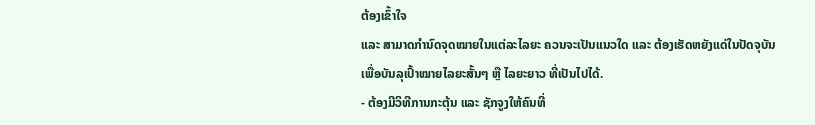ຕ້ອງເຂົ້າໃຈ
ແລະ ສາມາດກຳນົດຈຸດໝາຍໃນແຕ່ລະໄລຍະ ຄວນຈະເປັນແນວໃດ ແລະ ຕ້ອງເຮັດຫຍັງແດ່ໃນປັດຈຸບັນ
ເພື່ອບັນລຸເປົ້າໝາຍໄລຍະສັ້ນໆ ຫຼື ໄລຍະຍາວ ທີ່ເປັນໄປໄດ້.
- ຕ້ອງມີວິທີການກະຕຸ້ນ ແລະ ຊັກຈູງໃຫ້ຄົນທີ່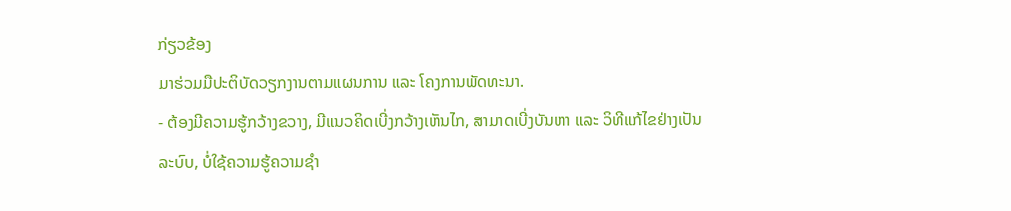ກ່ຽວຂ້ອງ
ມາຮ່ວມມືປະຕິບັດວຽກງານຕາມແຜນການ ແລະ ໂຄງການພັດທະນາ.
- ຕ້ອງມີຄວາມຮູ້ກວ້າງຂວາງ, ມີແນວຄິດເບີ່ງກວ້າງເຫັນໄກ, ສາມາດເບີ່ງບັນຫາ ແລະ ວິທີແກ້ໄຂຢ່າງເປັນລະບົບ, ບໍ່ໃຊ້ຄວາມຮູ້ຄວາມຊຳ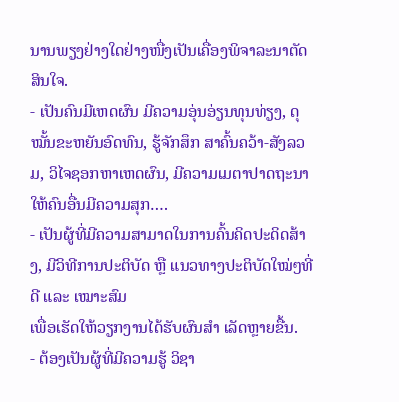ນານພຽງຢ່າງໃດຢ່າງໜື່ງເປັນເຄື່ອງພິຈາລະນາຕັດສິນໃຈ.
- ເປັນຄົນມີເຫດຜົນ ມີຄວາມອຸ່ນອ່ຽນທຸນທ່ຽງ, ດຸໝັ້ນຂະຫຍັນອົດທົນ, ຮູ້ຈັກສຶກ ສາຄົ້ນຄວ້າ-ສັງລວມ, ວິໄຈຊອກຫາເຫດຜົນ, ມີຄວາມເມຕາປາດຖະນາໃຫ້ຄົນອື່ນມີຄວາມສຸກ….
- ເປັນຜູ້ທີ່ມີຄວາມສາມາດໃນການຄົ້ນຄິດປະດິດສ້າງ, ມີວິທີການປະຕິບັດ ຫຼື ແນວທາງປະຕິບັດໃໝ່ໆທີ່ດີ ແລະ ເໝາະສົມ
ເພື່ອເຮັດໃຫ້ວຽກງານໄດ້ຮັບຜົນສຳ ເລັດຫຼາຍຂື້ນ.
- ຕ້ອງເປັນຜູ້ທີ່ມີຄວາມຮູ້ ວິຊາ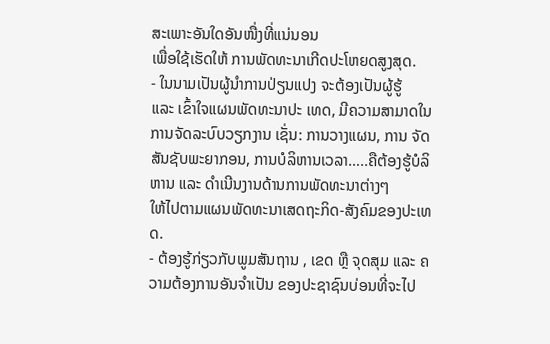ສະເພາະອັນໃດອັນໜື່ງທີ່ແນ່ນອນ
ເພື່ອໃຊ້ເຮັດໃຫ້ ການພັດທະນາເກີດປະໂຫຍດສູງສຸດ.
- ໃນນາມເປັນຜູ້ນຳການປ່ຽນແປງ ຈະຕ້ອງເປັນຜູ້ຮູ້
ແລະ ເຂົ້າໃຈແຜນພັດທະນາປະ ເທດ, ມີຄວາມສາມາດໃນການຈັດລະບົບວຽກງານ ເຊັ່ນ: ການວາງແຜນ, ການ ຈັດສັນຊັບພະຍາກອນ, ການບໍລິຫານເວລາ…..ຄືຕ້ອງຮູ້ບໍລິຫານ ແລະ ດຳເນີນງານດ້ານການພັດທະນາຕ່າງໆ
ໃຫ້ໄປຕາມແຜນພັດທະນາເສດຖະກິດ-ສັງຄົມຂອງປະເທດ.
- ຕ້ອງຮູ້ກ່ຽວກັບພູມສັນຖານ , ເຂດ ຫຼື ຈຸດສຸມ ແລະ ຄວາມຕ້ອງການອັນຈຳເປັນ ຂອງປະຊາຊົນບ່ອນທີ່ຈະໄປ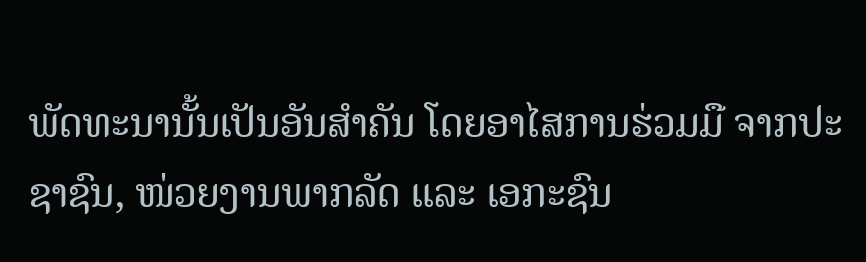ພັດທະນານັ້ນເປັນອັນສຳຄັນ ໂດຍອາໄສການຮ່ວມມື ຈາກປະຊາຊົນ, ໜ່ວຍງານພາກລັດ ແລະ ເອກະຊົນ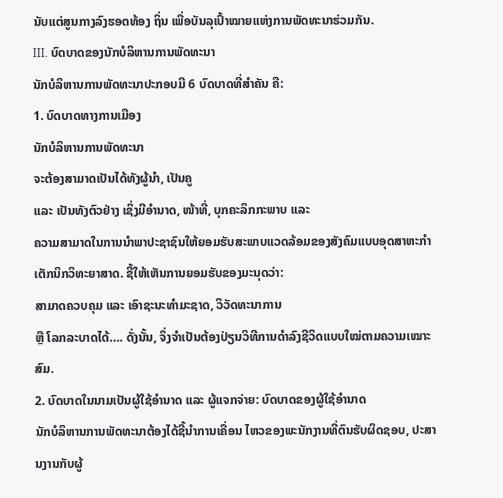ນັບແຕ່ສູນກາງລົງຮອດທ້ອງ ຖິ່ນ ເພື່ອບັນລຸເປົ້າໝາຍແຫ່ງການພັດທະນາຮ່ວມກັນ.
III. ບົດບາດຂອງນັກບໍລິຫານການພັດທະນາ
ນັກບໍລິຫານການພັດທະນາປະກອບມີ 6 ບົດບາດທີ່ສຳຄັນ ຄື:
1. ບົດບາດທາງການເມືອງ
ນັກບໍລິຫານການພັດທະນາ
ຈະຕ້ອງສາມາດເປັນໄດ້ທັງຜູ້ນຳ, ເປັນຄູ
ແລະ ເປັນທັງຕົວຢ່າງ ເຊິ່ງມີອຳນາດ, ໜ້າທີ່, ບຸກຄະລິກກະພາບ ແລະ
ຄວາມສາມາດໃນການນຳພາປະຊາຊົນໃຫ້ຍອມຮັບສະພາບແວດລ້ອມຂອງສັງຄົມແບບອຸດສາຫະກຳ
ເຕັກນິກວິທະຍາສາດ. ຊີ້ໃຫ້ເຫັນການຍອມຮັບຂອງມະນຸດວ່າ:
ສາມາດຄວບຄຸມ ແລະ ເອົາຊະນະທຳມະຊາດ, ວິວັດທະນາການ
ຫຼື ໂລກລະບາດໄດ້…. ດັ່ງນັ້ນ, ຈຶ່ງຈຳເປັນຕ້ອງປ່ຽນວິທີການດຳລົງຊີວິດແບບໃໝ່ຕາມຄວາມເໝາະສົມ.
2. ບົດບາດໃນນາມເປັນຜູ້ໃຊ້ອຳນາດ ແລະ ຜູ້ແຈກຈ່າຍ: ບົດບາດຂອງຜູ້ໃຊ້ອຳນາດ
ນັກບໍລິຫານການພັດທະນາຕ້ອງໄດ້ຊີ້ນຳການເຄື່ອນ ໄຫວຂອງພະນັກງານທີ່ຕົນຮັບຜິດຊອບ, ປະສານງານກັບຜູ້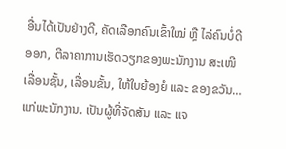ອື່ນໄດ້ເປັນຢ່າງດີ, ຄັດເລືອກຄົນເຂົ້າໃໝ່ ຫຼື ໄລ່ຄົນບໍ່ດີອອກ, ຕີລາຄາການເຮັດວຽກຂອງພະນັກງານ ສະເໜີເລື່ອນຊັ້ນ, ເລື່ອນຂັ້ນ, ໃຫ້ໃບຍ້ອງຍໍ ແລະ ຂອງຂວັນ… ແກ່ພະນັກງານ. ເປັນຜູ້ທີ່ຈັດສັນ ແລະ ແຈ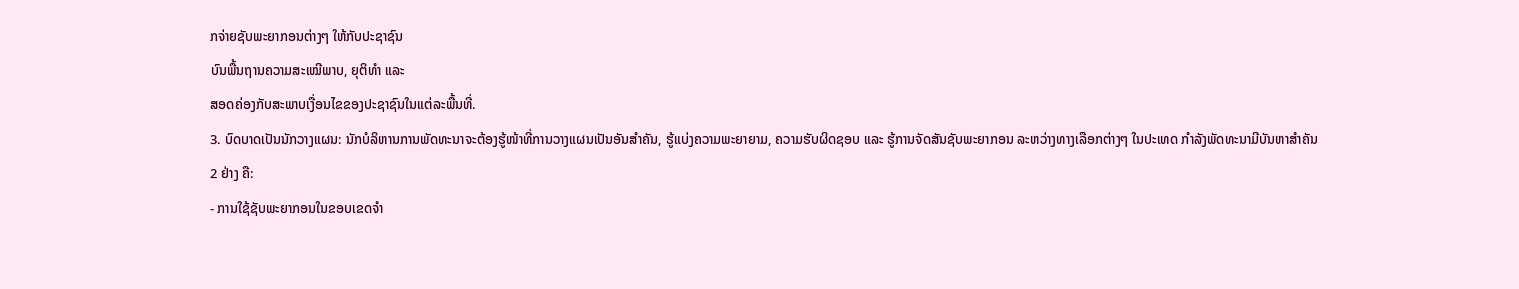ກຈ່າຍຊັບພະຍາກອນຕ່າງໆ ໃຫ້ກັບປະຊາຊົນ
ບົນພື້ນຖານຄວາມສະເໝີພາບ, ຍຸຕິທຳ ແລະ
ສອດຄ່ອງກັບສະພາບເງື່ອນໄຂຂອງປະຊາຊົນໃນແຕ່ລະພື້ນທີ່.
3. ບົດບາດເປັນນັກວາງແຜນ: ນັກບໍລິຫານການພັດທະນາຈະຕ້ອງຮູ້ໜ້າທີ່ການວາງແຜນເປັນອັນສຳຄັນ, ຮູ້ແບ່ງຄວາມພະຍາຍາມ, ຄວາມຮັບຜິດຊອບ ແລະ ຮູ້ການຈັດສັນຊັບພະຍາກອນ ລະຫວ່າງທາງເລືອກຕ່າງໆ ໃນປະເທດ ກຳລັງພັດທະນາມີບັນຫາສຳຄັນ
2 ຢ່າງ ຄື:
- ການໃຊ້ຊັບພະຍາກອນໃນຂອບເຂດຈຳ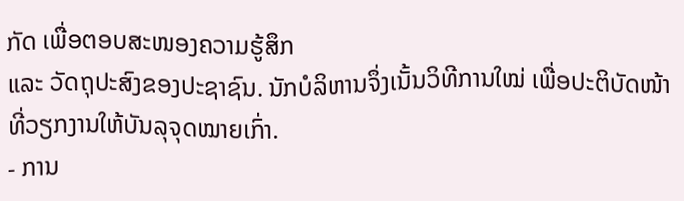ກັດ ເພື່ອຕອບສະໜອງຄວາມຮູ້ສຶກ
ແລະ ວັດຖຸປະສົງຂອງປະຊາຊົນ. ນັກບໍລິຫານຈຶ່ງເນັ້ນວິທີການໃໝ່ ເພື່ອປະຕິບັດໜ້າທີ່ວຽກງານໃຫ້ບັນລຸຈຸດໝາຍເກົ່າ.
- ການ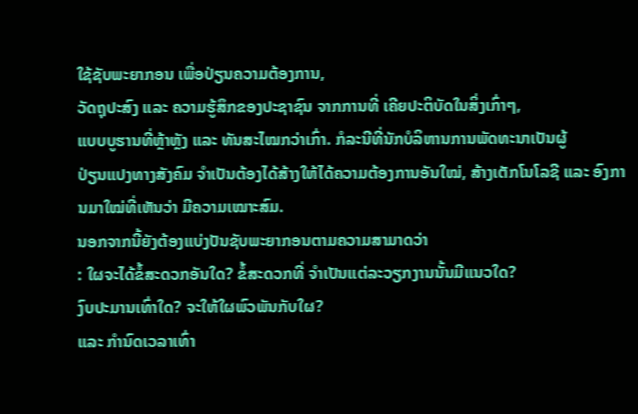ໃຊ້ຊັບພະຍາກອນ ເພື່ອປ່ຽນຄວາມຕ້ອງການ,
ວັດຖຸປະສົງ ແລະ ຄວາມຮູ້ສຶກຂອງປະຊາຊົນ ຈາກການທີ່ ເຄີຍປະຕິບັດໃນສິ່ງເກົ່າໆ,
ແບບບູຮານທີ່ຫຼ້າຫຼັງ ແລະ ທັນສະໄໝກວ່າເກົ່າ. ກໍລະນີທີ່ນັກບໍລິຫານການພັດທະນາເປັນຜູ້
ປ່ຽນແປງທາງສັງຄົມ ຈຳເປັນຕ້ອງໄດ້ສ້າງໃຫ້ໄດ້ຄວາມຕ້ອງການອັນໃໝ່, ສ້າງເຕັກໂນໂລຊີ ແລະ ອົງການມາໃໝ່ທີ່ເຫັນວ່າ ມີຄວາມເໝາະສົມ.
ນອກຈາກນີ້ຍັງຕ້ອງແບ່ງປັນຊັບພະຍາກອນຕາມຄວາມສາມາດວ່າ
: ໃຜຈະໄດ້ຂໍ້ສະດວກອັນໃດ? ຂໍ້ສະດວກທີ່ ຈຳເປັນແຕ່ລະວຽກງານນັ້ນມີແນວໃດ?
ງົບປະມານເທົ່າໃດ? ຈະໃຫ້ໃຜພົວພັນກັບໃຜ?
ແລະ ກຳນົດເວລາເທົ່າ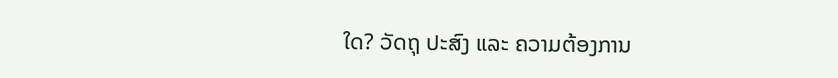ໃດ? ວັດຖຸ ປະສົງ ແລະ ຄວາມຕ້ອງການ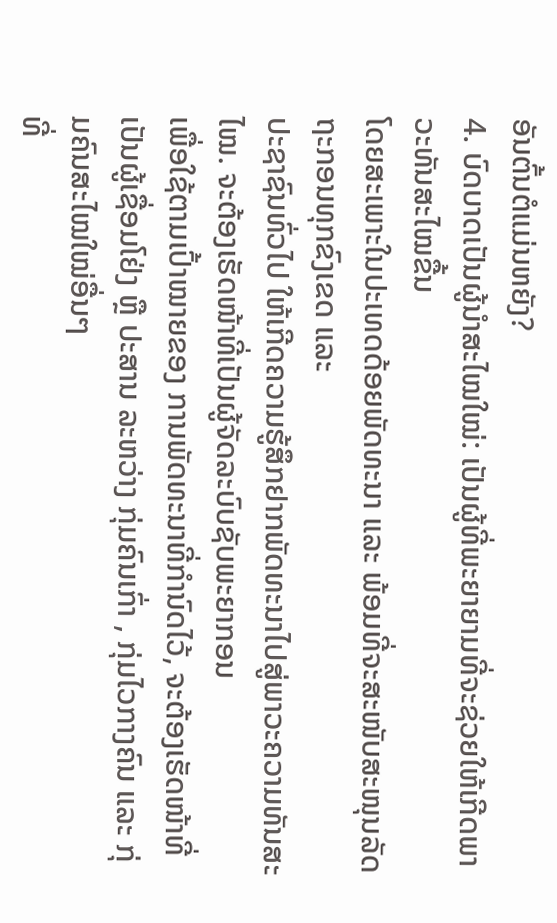ອັນຕົ້ນຕໍແມ່ນຫຍັງ?
4. ບົດບາດເປັນຜູ້ນຳສະໄໝໃໝ່: ເປັນຜູ້ທີ່ພະຍາຍາມທີ່ຈະຊ່ວຍໃຫ້ເກີດພາວະທັນສະໄໝຂື້ນ
ໂດຍສະເພາະໃນປະເທດດ້ອຍພັດທະນາ ແລະ ພ້ອມທີ່ຈະສະໜັບສະໜຸນລັດຖະກອນທຸກຂົງເຂດ ແລະ
ປະຊາຊົນທົ່ວໄປ ໃຫ້ເກີດຄວາມຮູ້ສຶກຢາກພັດທະນາໄປສູ່ພາວະຄວາມທັນສະໄໝ. ຈະຕ້ອງເຮັດໜ້າທີ່ເປັນຜູ້ຈັດລະບົບຊັບພະຍາກອນ
ເພື່ອໃຊ້ຕາມເປົ້າໝາຍຂອງ ການພັດທະນາທີ່ກຳນົດໄວ້, ຈະຕ້ອງເຮັດໜ້າທີ່ເປັນຜູ້ເຊື່ອມໂຢ່ງ ຫຼື ປະສານ ລະຫວ່າງ ກຸ່ມຄົນເກົ່າ , ກຸ່ມໄວກາງຄົນ ແລະ ກຸ່ມຄົນສະໄໝໃໝ່ອື່ນໆ
ທີ່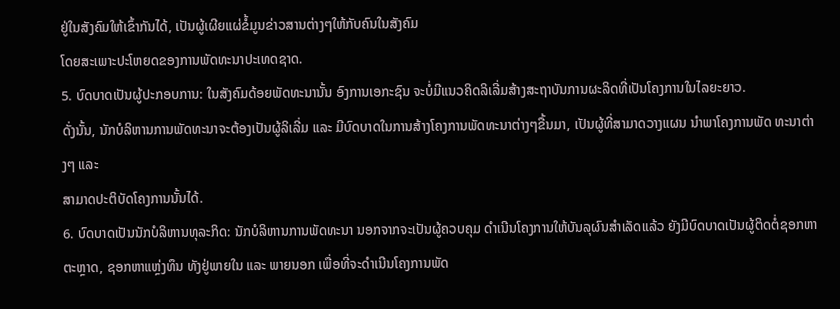ຢູ່ໃນສັງຄົມໃຫ້ເຂົ້າກັນໄດ້, ເປັນຜູ້ເຜີຍແຜ່ຂໍ້ມູນຂ່າວສານຕ່າງໆໃຫ້ກັບຄົນໃນສັງຄົມ
ໂດຍສະເພາະປະໂຫຍດຂອງການພັດທະນາປະເທດຊາດ.
5. ບົດບາດເປັນຜູ້ປະກອບການ: ໃນສັງຄົມດ້ອຍພັດທະນານັ້ນ ອົງການເອກະຊົນ ຈະບໍ່ມີແນວຄິດລິເລີ່ມສ້າງສະຖາບັນການຜະລິດທີ່ເປັນໂຄງການໃນໄລຍະຍາວ.
ດັ່ງນັ້ນ, ນັກບໍລິຫານການພັດທະນາຈະຕ້ອງເປັນຜູ້ລິເລີ່ມ ແລະ ມີບົດບາດໃນການສ້າງໂຄງການພັດທະນາຕ່າງໆຂື້ນມາ, ເປັນຜູ້ທີ່ສາມາດວາງແຜນ ນຳພາໂຄງການພັດ ທະນາຕ່າງໆ ແລະ
ສາມາດປະຕິບັດໂຄງການນັ້ນໄດ້.
6. ບົດບາດເປັນນັກບໍລິຫານທຸລະກິດ: ນັກບໍລິຫານການພັດທະນາ ນອກຈາກຈະເປັນຜູ້ຄວບຄຸມ ດຳເນີນໂຄງການໃຫ້ບັນລຸຜົນສຳເລັດແລ້ວ ຍັງມີບົດບາດເປັນຜູ້ຕິດຕໍ່ຊອກຫາຕະຫຼາດ, ຊອກຫາແຫຼ່ງທຶນ ທັງຢູ່ພາຍໃນ ແລະ ພາຍນອກ ເພື່ອທີ່ຈະດຳເນີນໂຄງການພັດ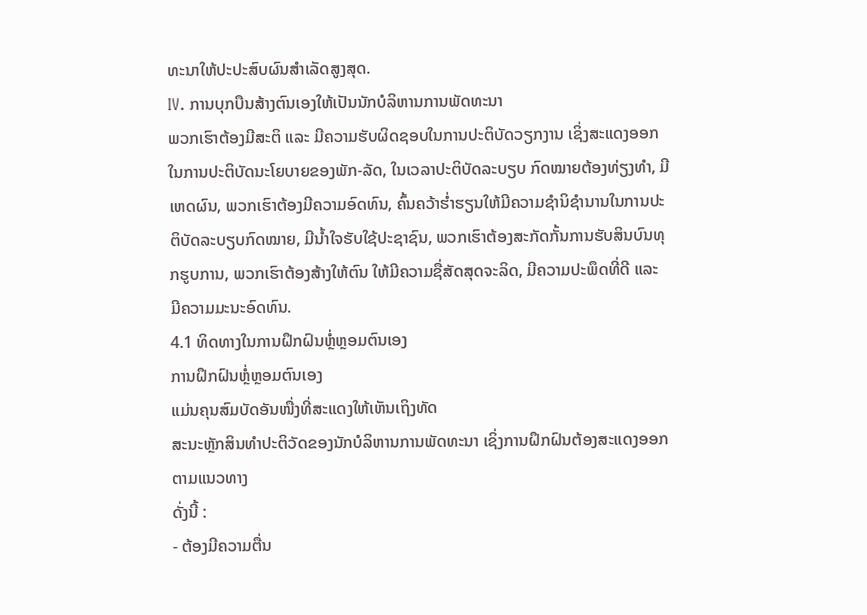ທະນາໃຫ້ປະປະສົບຜົນສຳເລັດສູງສຸດ.
IV. ການບຸກບືນສ້າງຕົນເອງໃຫ້ເປັນນັກບໍລິຫານການພັດທະນາ
ພວກເຮົາຕ້ອງມີສະຕິ ແລະ ມີຄວາມຮັບຜິດຊອບໃນການປະຕິບັດວຽກງານ ເຊິ່ງສະແດງອອກໃນການປະຕິບັດນະໂຍບາຍຂອງພັກ-ລັດ, ໃນເວລາປະຕິບັດລະບຽບ ກົດໝາຍຕ້ອງທ່ຽງທຳ, ມີເຫດຜົນ, ພວກເຮົາຕ້ອງມີຄວາມອົດທົນ, ຄົ້ນຄວ້າຮ່ຳຮຽນໃຫ້ມີຄວາມຊຳນິຊຳນານໃນການປະຕິບັດລະບຽບກົດໝາຍ, ມີນ້ຳໃຈຮັບໃຊ້ປະຊາຊົນ, ພວກເຮົາຕ້ອງສະກັດກັ້ນການຮັບສິນບົນທຸກຮູບການ, ພວກເຮົາຕ້ອງສ້າງໃຫ້ຕົນ ໃຫ້ມີຄວາມຊື່ສັດສຸດຈະລິດ, ມີຄວາມປະພຶດທີ່ດີ ແລະ ມີຄວາມມະນະອົດທົນ.
4.1 ທິດທາງໃນການຝຶກຝົນຫຼ່ໍຫຼອມຕົນເອງ
ການຝຶກຝົນຫຼ່ໍຫຼອມຕົນເອງ
ແມ່ນຄຸນສົມບັດອັນໜື່ງທີ່ສະແດງໃຫ້ເຫັນເຖິງທັດ
ສະນະຫຼັກສິນທຳປະຕິວັດຂອງນັກບໍລິຫານການພັດທະນາ ເຊິ່ງການຝຶກຝົນຕ້ອງສະແດງອອກຕາມແນວທາງ
ດັ່ງນີ້ :
- ຕ້ອງມີຄວາມຕື່ນ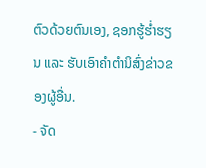ຕົວດ້ວຍຕົນເອງ, ຊອກຮູ້ຮ່ຳຮຽນ ແລະ ຮັບເອົາຄຳຕຳນິສົ່ງຂ່າວຂອງຜູ້ອື່ນ.
- ຈັດ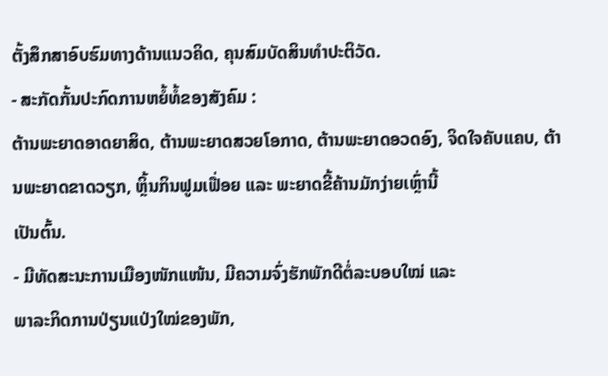ຕັ້ງສຶກສາອົບຮົມທາງດ້ານແນວຄິດ, ຄຸນສົມບັດສິນທຳປະຕິວັດ.
- ສະກັດກັ້ນປະກົດການຫຍໍ້ທໍ້ຂອງສັງຄົມ :
ຕ້ານພະຍາດອາດຍາສິດ, ຕ້ານພະຍາດສວຍໂອກາດ, ຕ້ານພະຍາດອວດອົງ, ຈິດໃຈຄັບແຄບ, ຕ້ານພະຍາດຂາດວຽກ, ຫຼິ້ນກິນຟູມເຟື່ອຍ ແລະ ພະຍາດຂີ້ຄ້ານມັກງ່າຍເຫຼົ່ານີ້
ເປັນຕົ້ນ.
- ມີທັດສະນະການເມືອງໜັກແໜ້ນ, ມີຄວາມຈົ່ງຮັກພັກດີຕໍ່ລະບອບໃໝ່ ແລະ
ພາລະກິດການປ່ຽນແປ່ງໃໝ່ຂອງພັກ,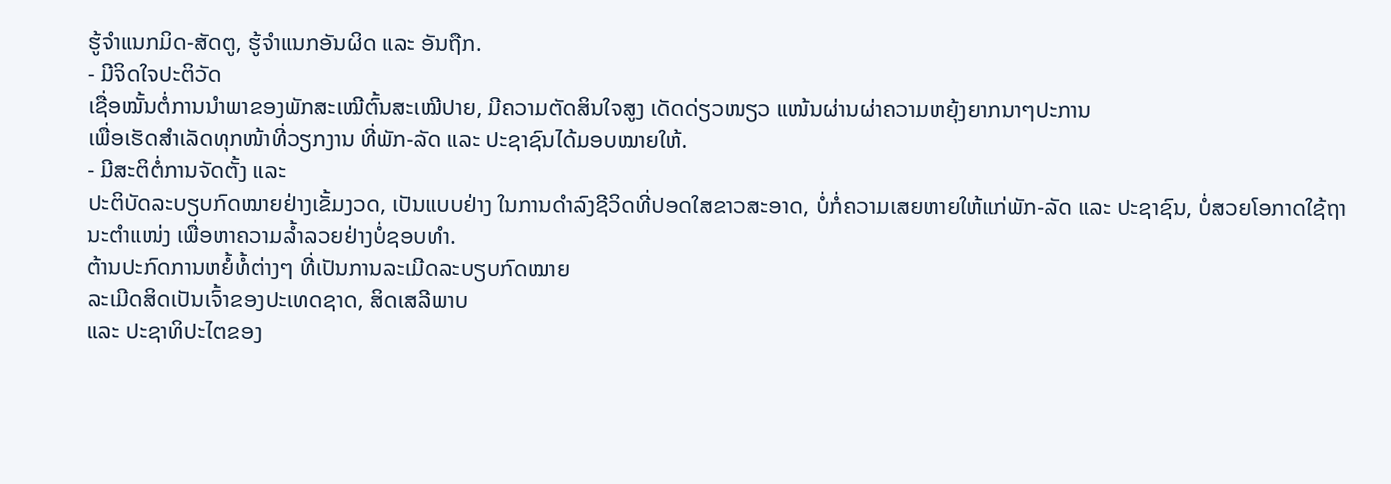ຮູ້ຈຳແນກມິດ-ສັດຕູ, ຮູ້ຈຳແນກອັນຜິດ ແລະ ອັນຖືກ.
- ມີຈິດໃຈປະຕິວັດ
ເຊື່ອໝັ້ນຕໍ່ການນຳພາຂອງພັກສະເໝີຕົ້ນສະເໝີປາຍ, ມີຄວາມຕັດສິນໃຈສູງ ເດັດດ່ຽວໜຽວ ແໜ້ນຜ່ານຜ່າຄວາມຫຍຸ້ງຍາກນາໆປະການ
ເພື່ອເຮັດສຳເລັດທຸກໜ້າທີ່ວຽກງານ ທີ່ພັກ-ລັດ ແລະ ປະຊາຊົນໄດ້ມອບໝາຍໃຫ້.
- ມີສະຕິຕໍ່ການຈັດຕັ້ງ ແລະ
ປະຕິບັດລະບຽບກົດໝາຍຢ່າງເຂັ້ມງວດ, ເປັນແບບຢ່າງ ໃນການດຳລົງຊີວິດທີ່ປອດໃສຂາວສະອາດ, ບໍ່ກໍ່ຄວາມເສຍຫາຍໃຫ້ແກ່ພັກ-ລັດ ແລະ ປະຊາຊົນ, ບໍ່ສວຍໂອກາດໃຊ້ຖານະຕຳແໜ່ງ ເພື່ອຫາຄວາມລ້ຳລວຍຢ່າງບໍ່ຊອບທຳ.
ຕ້ານປະກົດການຫຍໍ້ທໍ້ຕ່າງໆ ທີ່ເປັນການລະເມີດລະບຽບກົດໝາຍ
ລະເມີດສິດເປັນເຈົ້າຂອງປະເທດຊາດ, ສິດເສລີພາບ
ແລະ ປະຊາທິປະໄຕຂອງ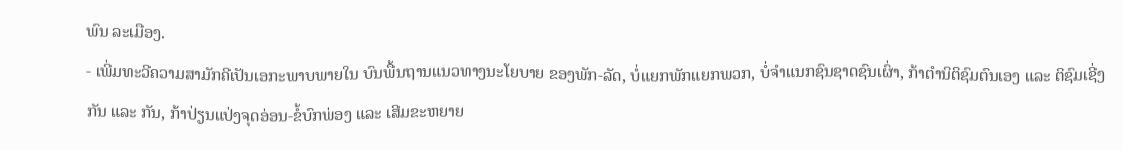ພົນ ລະເມືອງ.
- ເພີ່ມທະວີຄວາມສາມັກຄີເປັນເອກະພາບພາຍໃນ ບົນພື້ນຖານແນວທາງນະໂຍບາຍ ຂອງພັກ-ລັດ, ບໍ່ແຍກພັກແຍກພວກ, ບໍ່ຈຳແນກຊົນຊາດຊົນເຜົ່າ, ກ້າຕຳນິຕິຊົມຕົນເອງ ແລະ ຕິຊົມເຊີ່ງກັນ ແລະ ກັນ, ກ້າປ່ຽນແປ່ງຈຸດອ່ອນ-ຂໍ້ບົກພ່ອງ ແລະ ເສີມຂະຫຍາຍ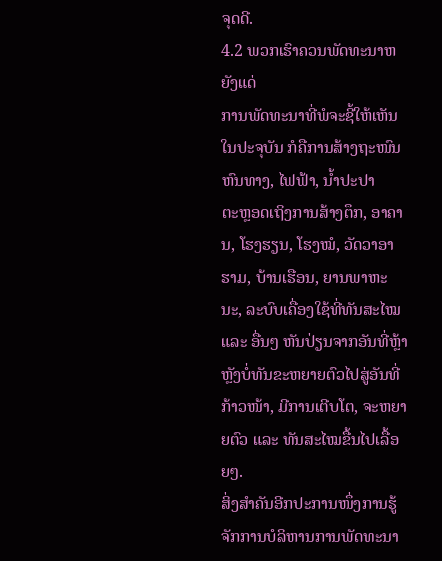ຈຸດດີ.
4.2 ພວກເຮົາຄວນພັດທະນາຫຍັງແດ່
ການພັດທະນາທີ່ພໍຈະຊີ້ໃຫ້ເຫັນໃນປະຈຸບັນ ກໍຄືການສ້າງຖະໜົນຫົນທາງ, ໄຟຟ້າ, ນ້ຳປະປາ
ຕະຫຼອດເຖິງການສ້າງຕຶກ, ອາຄານ, ໂຮງຮຽນ, ໂຮງໝໍ, ວັດວາອາຮາມ, ບ້ານເຮືອນ, ຍານພາຫະນະ, ລະບົບເຄື່ອງໃຊ້ທີ່ທັນສະໄໝ ແລະ ອື່ນໆ ຫັນປ່ຽນຈາກອັນທີ່ຫຼ້າຫຼັງບໍ່ທັນຂະຫຍາຍຕົວໄປສູ່ອັນທີ່ກ້າວໜ້າ, ມີການເຕີບໂຕ, ຈະຫຍາຍຕົວ ແລະ ທັນສະໄໝຂື້ນໄປເລື້ອຍໆ.
ສິ່ງສຳຄັນອີກປະການໜຶ່ງການຮູ້ຈັກການບໍລິຫານການພັດທະນາ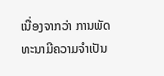ເນື່ອງຈາກວ່າ ການພັດທະນາມີຄວາມຈຳເປັນ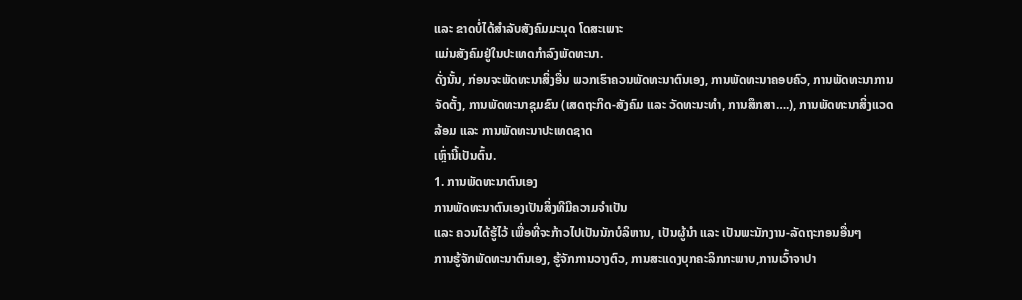ແລະ ຂາດບໍ່ໄດ້ສຳລັບສັງຄົມມະນຸດ ໂດສະເພາະ
ແມ່ນສັງຄົມຢູ່ໃນປະເທດກຳລົງພັດທະນາ.
ດັ່ງນັ້ນ, ກ່ອນຈະພັດທະນາສິ່ງອື່ນ ພວກເຮົາຄວນພັດທະນາຕົນເອງ, ການພັດທະນາຄອບຄົວ, ການພັດທະນາການຈັດຕັ້ງ, ການພັດທະນາຊຸມຂົນ (ເສດຖະກິດ-ສັງຄົມ ແລະ ວັດທະນະທຳ, ການສຶກສາ….), ການພັດທະນາສິ່ງແວດລ້ອມ ແລະ ການພັດທະນາປະເທດຊາດ
ເຫຼົ່ານີ້ເປັນຕົ້ນ.
1. ການພັດທະນາຕົນເອງ
ການພັດທະນາຕົນເອງເປັນສິ່ງທີມີຄວາມຈຳເປັນ
ແລະ ຄວນໄດ້ຮູ້ໄວ້ ເພື່ອທີ່ຈະກ້າວໄປເປັນນັກບໍລິຫານ, ເປັນຜູ້ນຳ ແລະ ເປັນພະນັກງານ-ລັດຖະກອນອື່ນໆ
ການຮູ້ຈັກພັດທະນາຕົນເອງ, ຮູ້ຈັກການວາງຕົວ, ການສະແດງບຸກຄະລິກກະພາບ,ການເວົ້າຈາປາ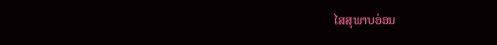ໄສສຸພາບອ່ອນ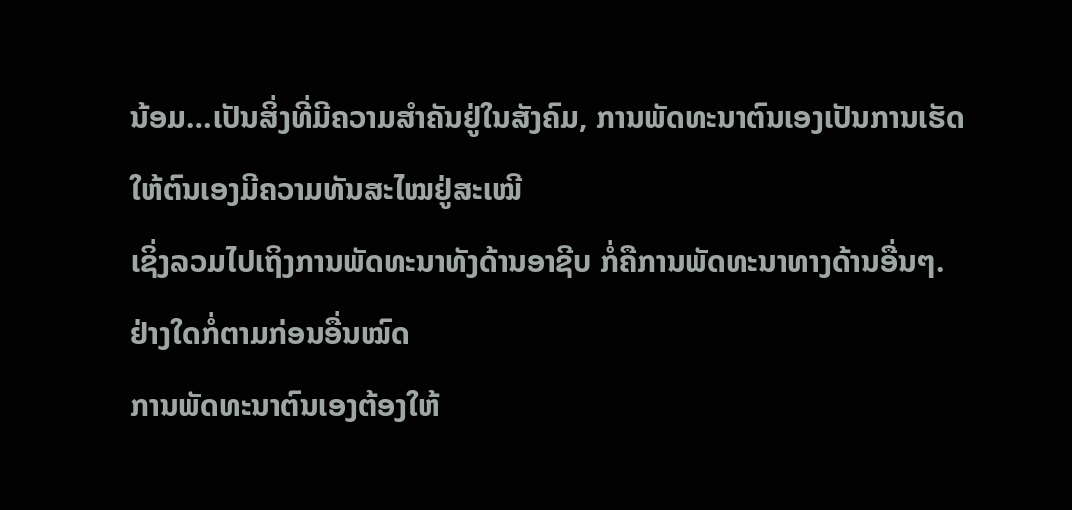ນ້ອມ…ເປັນສິ່ງທີ່ມີຄວາມສຳຄັນຢູ່ໃນສັງຄົມ, ການພັດທະນາຕົນເອງເປັນການເຮັດໃຫ້ຕົນເອງມີຄວາມທັນສະໄໝຢູ່ສະເໝີ
ເຊິ່ງລວມໄປເຖິງການພັດທະນາທັງດ້ານອາຊີບ ກໍ່ຄືການພັດທະນາທາງດ້ານອື່ນໆ.
ຢ່າງໃດກໍ່ຕາມກ່ອນອື່ນໝົດ
ການພັດທະນາຕົນເອງຕ້ອງໃຫ້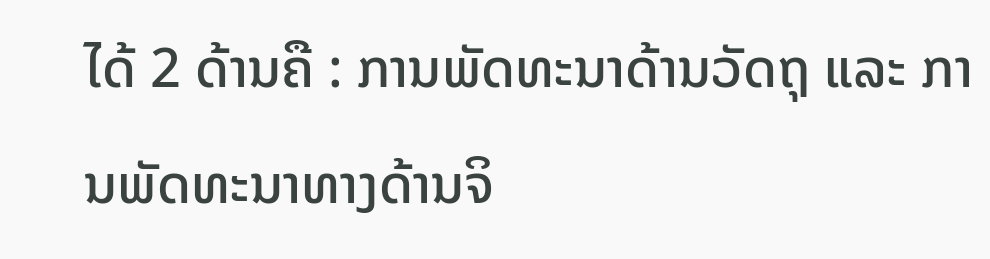ໄດ້ 2 ດ້ານຄື : ການພັດທະນາດ້ານວັດຖຸ ແລະ ການພັດທະນາທາງດ້ານຈິ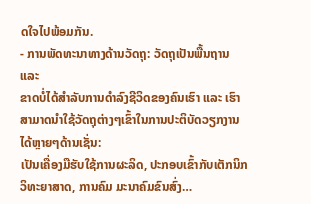ດໃຈໄປພ້ອມກັນ.
- ການພັດທະນາທາງດ້ານວັດຖຸ: ວັດຖຸເປັນພື້ນຖານ ແລະ
ຂາດບ່ໍໄດ້ສຳລັບການດຳລົງຊີວິດຂອງຄົນເຮົາ ແລະ ເຮົາສາມາດນຳໃຊ້ວັດຖຸຕ່າງໆເຂົ້າໃນການປະຕິບັດວຽກງານໄດ້ຫຼາຍໆດ້ານເຊັ່ນ:
ເປັນເຄື່ອງມືຮັບໃຊ້ການຜະລິດ, ປະກອບເຂົ້າກັບເຕັກນິກວິທະຍາສາດ, ການຄົມ ມະນາຄົມຂົນສົ່ງ…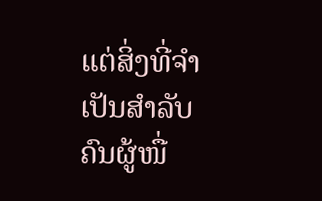ແຕ່ສິ່ງທີ່ຈຳເປັນສຳລັບຄົນຜູ້ໜື່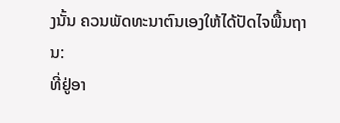ງນັ້ນ ຄວນພັດທະນາຕົນເອງໃຫ້ໄດ້ປັດໄຈພື້ນຖານ:
ທີ່ຢູ່ອາ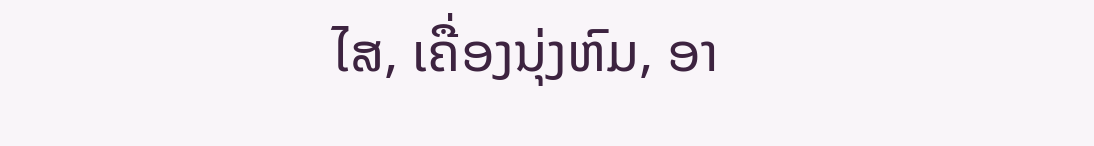ໄສ, ເຄື່ອງນຸ່ງຫົມ, ອາ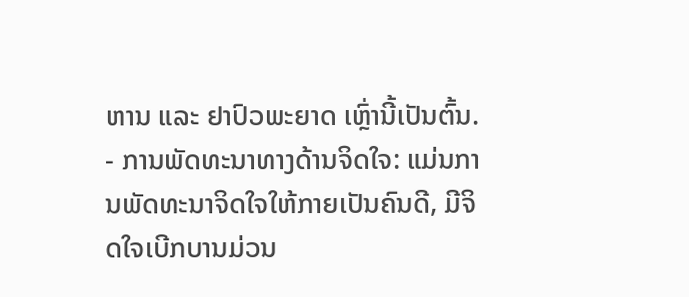ຫານ ແລະ ຢາປົວພະຍາດ ເຫຼົ່ານີ້ເປັນຕົ້ນ.
- ການພັດທະນາທາງດ້ານຈິດໃຈ: ແມ່ນການພັດທະນາຈິດໃຈໃຫ້ກາຍເປັນຄົນດີ, ມີຈິດໃຈເບີກບານມ່ວນ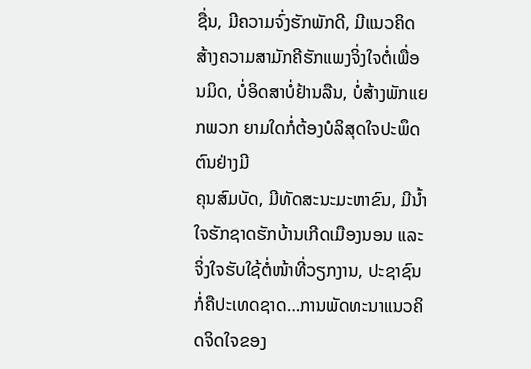ຊື່ນ, ມີຄວາມຈົ່ງຮັກພັກດີ, ມີແນວຄິດສ້າງຄວາມສາມັກຄີຮັກແພງຈິ່ງໃຈຕໍ່ເພື່ອນມິດ, ບໍ່ອິດສາບໍ່ຢ້ານລືນ, ບໍ່ສ້າງພັກແຍກພວກ ຍາມໃດກໍ່ຕ້ອງບໍລິສຸດໃຈປະພຶດຕົນຢ່າງມີ
ຄຸນສົມບັດ, ມີທັດສະນະມະຫາຂົນ, ມີນ້ຳໃຈຮັກຊາດຮັກບ້ານເກີດເມືອງນອນ ແລະ
ຈິ່ງໃຈຮັບໃຊ້ຕໍ່ໜ້າທີ່ວຽກງານ, ປະຊາຊົນກໍ່ຄືປະເທດຊາດ…ການພັດທະນາແນວຄິດຈິດໃຈຂອງ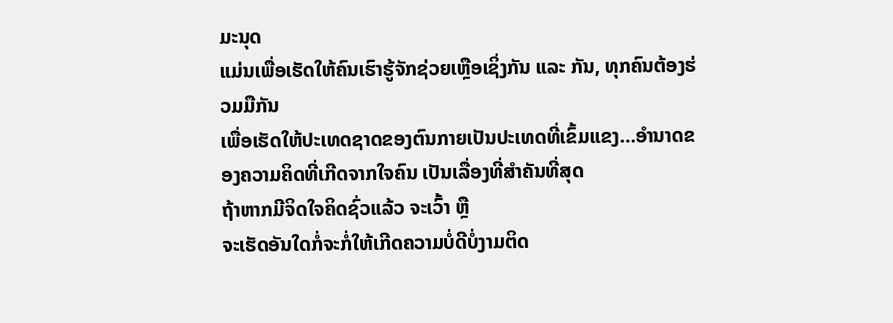ມະນຸດ
ແມ່ນເພື່ອເຮັດໃຫ້ຄົນເຮົາຮູ້ຈັກຊ່ວຍເຫຼືອເຊິ່ງກັນ ແລະ ກັນ, ທຸກຄົນຕ້ອງຮ່ວມມືກັນ
ເພື່ອເຮັດໃຫ້ປະເທດຊາດຂອງຕົນກາຍເປັນປະເທດທີ່ເຂົ້ມແຂງ…ອຳນາດຂອງຄວາມຄິດທີ່ເກີດຈາກໃຈຄົນ ເປັນເລື່ອງທີ່ສຳຄັນທີ່ສຸດ
ຖ້າຫາກມີຈິດໃຈຄິດຊົ່ວແລ້ວ ຈະເວົ້າ ຫຼື
ຈະເຮັດອັນໃດກໍ່ຈະກໍ່ໃຫ້ເກີດຄວາມບໍ່ດີບໍ່ງາມຕິດ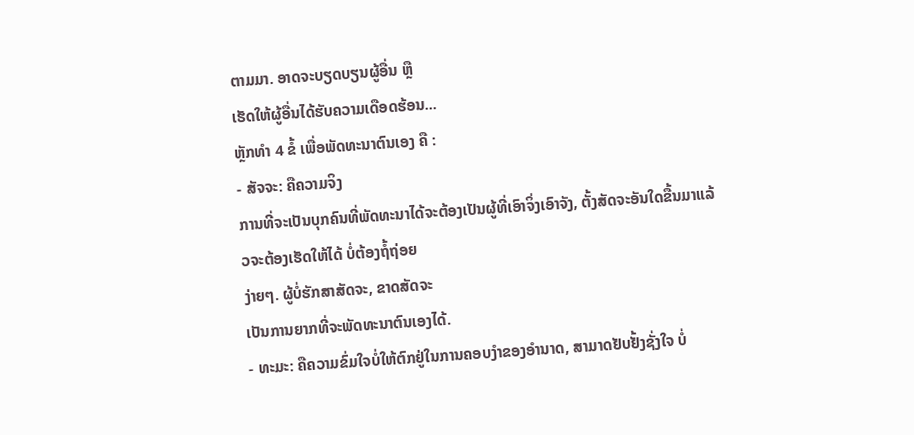ຕາມມາ. ອາດຈະບຽດບຽນຜູ້ອື່ນ ຫຼື
ເຮັດໃຫ້ຜູ້ອື່ນໄດ້ຮັບຄວາມເດືອດຮ້ອນ...
ຫຼັກທຳ 4 ຂໍ້ ເພື່ອພັດທະນາຕົນເອງ ຄື :
- ສັຈຈະ: ຄືຄວາມຈິງ
ການທີ່ຈະເປັນບຸກຄົນທີ່ພັດທະນາໄດ້ຈະຕ້ອງເປັນຜູ້ທີ່ເອົາຈິ່ງເອົາຈັງ, ຕັ້ງສັດຈະອັນໃດຂື້ນມາແລ້ວຈະຕ້ອງເຮັດໃຫ້ໄດ້ ບໍ່ຕ້ອງຖໍ້ຖ່ອຍ
ງ່າຍໆ. ຜູ້ບໍ່ຮັກສາສັດຈະ, ຂາດສັດຈະ
ເປັນການຍາກທີ່ຈະພັດທະນາຕົນເອງໄດ້.
- ທະມະ: ຄືຄວາມຂົ່ມໃຈບໍ່ໃຫ້ຕົກຢູ່ໃນການຄອບງຳຂອງອຳນາດ, ສາມາດຢັບຢັ້ງຊັ່ງໃຈ ບໍ່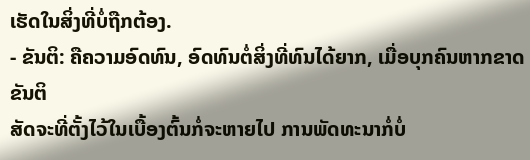ເຮັດໃນສິ່ງທີ່ບໍ່ຖືກຕ້ອງ.
- ຂັນຕິ: ຄືຄວາມອົດທົນ, ອົດທົນຕໍ່ສິ່ງທີ່ທົນໄດ້ຍາກ, ເມື່ອບຸກຄົນຫາກຂາດຂັນຕິ
ສັດຈະທີ່ຕັ້ງໄວ້ໃນເບື້ອງຕົ້ນກໍ່ຈະຫາຍໄປ ການພັດທະນາກໍ່ບໍ່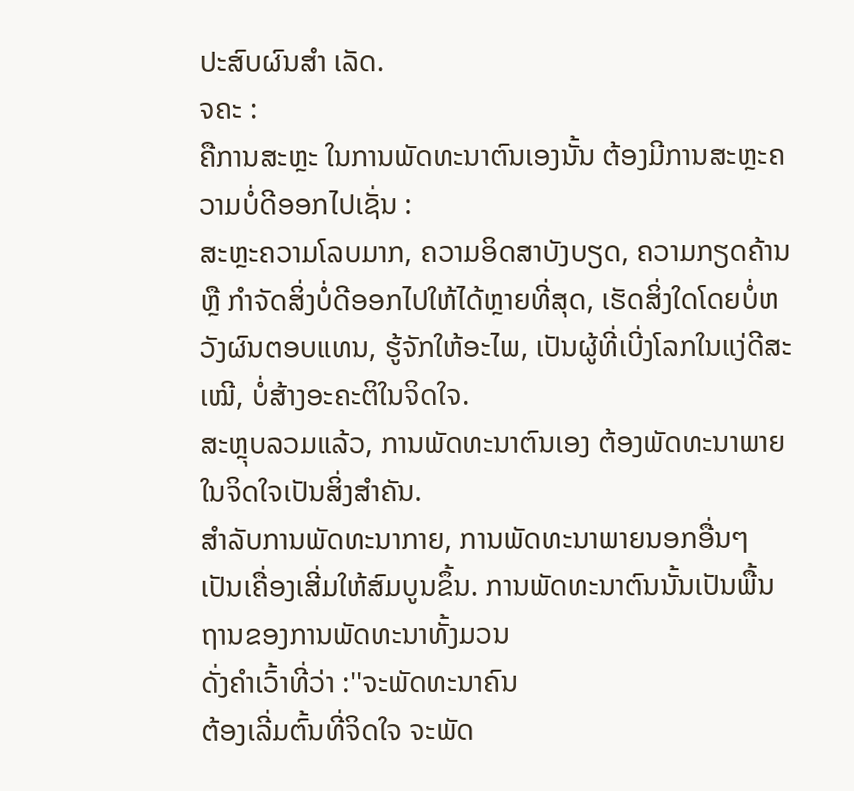ປະສົບຜົນສຳ ເລັດ.
ຈຄະ :
ຄືການສະຫຼະ ໃນການພັດທະນາຕົນເອງນັ້ນ ຕ້ອງມີການສະຫຼະຄວາມບໍ່ດີອອກໄປເຊັ່ນ :
ສະຫຼະຄວາມໂລບມາກ, ຄວາມອິດສາບັງບຽດ, ຄວາມກຽດຄ້ານ ຫຼື ກຳຈັດສິ່ງບໍ່ດີອອກໄປໃຫ້ໄດ້ຫຼາຍທີ່ສຸດ, ເຮັດສິ່ງໃດໂດຍບໍ່ຫວັງຜົນຕອບແທນ, ຮູ້ຈັກໃຫ້ອະໄພ, ເປັນຜູ້ທີ່ເບີ່ງໂລກໃນແງ່ດີສະເໝີ, ບໍ່ສ້າງອະຄະຕິໃນຈິດໃຈ.
ສະຫຼຸບລວມແລ້ວ, ການພັດທະນາຕົນເອງ ຕ້ອງພັດທະນາພາຍໃນຈິດໃຈເປັນສິ່ງສຳຄັນ.
ສຳລັບການພັດທະນາກາຍ, ການພັດທະນາພາຍນອກອື່ນໆ
ເປັນເຄື່ອງເສີ່ມໃຫ້ສົມບູນຂຶ້ນ. ການພັດທະນາຕົນນັ້ນເປັນພື້ນຖານຂອງການພັດທະນາທັ້ງມວນ
ດັ່ງຄຳເວົ້າທີ່ວ່າ :''ຈະພັດທະນາຄົນ
ຕ້ອງເລີ່ມຕົ້ນທີ່ຈິດໃຈ ຈະພັດ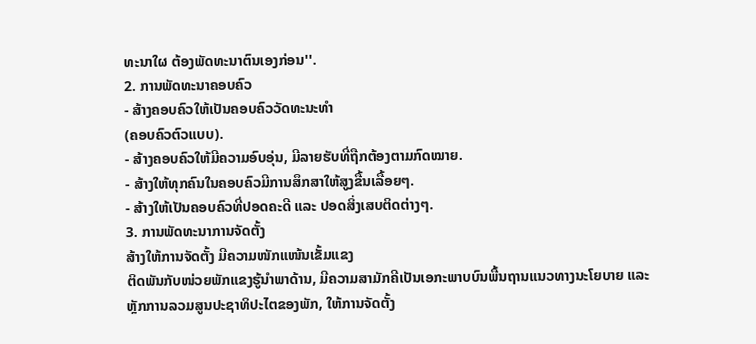ທະນາໃຜ ຕ້ອງພັດທະນາຕົນເອງກ່ອນ''.
2. ການພັດທະນາຄອບຄົວ
- ສ້າງຄອບຄົວໃຫ້ເປັນຄອບຄົວວັດທະນະທຳ
(ຄອບຄົວຕົວແບບ).
- ສ້າງຄອບຄົວໃຫ້ມີຄວາມອົບອຸ່ນ, ມີລາຍຮັບທີ່ຖືກຕ້ອງຕາມກົດໝາຍ.
- ສ້າງໃຫ້ທຸກຄົນໃນຄອບຄົວມີການສຶກສາໃຫ້ສູງຂື້ນເລື້ອຍໆ.
- ສ້າງໃຫ້ເປັນຄອບຄົວທີ່ປອດຄະດີ ແລະ ປອດສິ່ງເສບຕິດຕ່າງໆ.
3. ການພັດທະນາການຈັດຕັ້ງ
ສ້າງໃຫ້ການຈັດຕັ້ງ ມີຄວາມໜັກແໜ້ນເຂັ້ມແຂງ
ຕິດພັນກັບໜ່ວຍພັກແຂງຮູ້ນຳພາດ້ານ, ມີຄວາມສາມັກຄີເປັນເອກະພາບບົນພື້ນຖານແນວທາງນະໂຍບາຍ ແລະ
ຫຼັກການລວມສູນປະຊາທິປະໄຕຂອງພັກ, ໃຫ້ການຈັດຕັ້ງ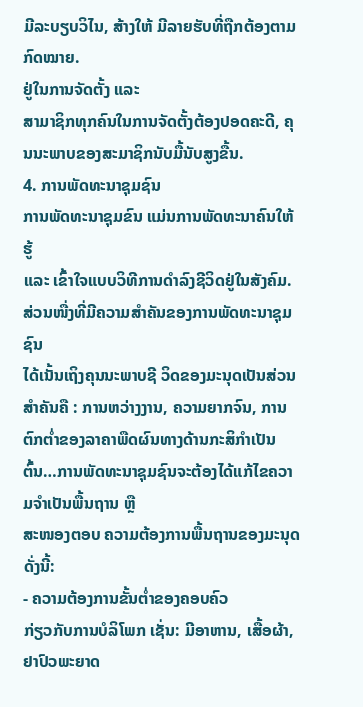ມີລະບຽບວິໄນ, ສ້າງໃຫ້ ມີລາຍຮັບທີ່ຖືກຕ້ອງຕາມກົດໝາຍ.
ຢູ່ໃນການຈັດຕັ້ງ ແລະ
ສາມາຊິກທຸກຄົນໃນການຈັດຕັ້ງຕ້ອງປອດຄະດີ, ຄຸນນະພາບຂອງສະມາຊິກນັບມື້ນັບສູງຂື້ນ.
4. ການພັດທະນາຊຸມຊົນ
ການພັດທະນາຊຸມຂົນ ແມ່ນການພັດທະນາຄົນໃຫ້ຮູ້
ແລະ ເຂົ້າໃຈແບບວິທີການດຳລົງຊີວິດຢູ່ໃນສັງຄົມ. ສ່ວນໜື່ງທີ່ມີຄວາມສຳຄັນຂອງການພັດທະນາຊຸມຊົນ
ໄດ້ເນັ້ນເຖິງຄຸນນະພາບຊີ ວິດຂອງມະນຸດເປັນສ່ວນສຳຄັນຄື : ການຫວ່າງງານ, ຄວາມຍາກຈົນ, ການຕົກຕ່ຳຂອງລາຄາພືດຜົນທາງດ້ານກະສິກຳເປັນຕົ້ນ…ການພັດທະນາຊຸມຊົນຈະຕ້ອງໄດ້ແກ້ໄຂຄວາມຈຳເປັນພື້ນຖານ ຫຼື
ສະໜອງຕອບ ຄວາມຕ້ອງການພື້ນຖານຂອງມະນຸດດັ່ງນີ້:
- ຄວາມຕ້ອງການຂັ້ນຕ່ຳຂອງຄອບຄົວ
ກ່ຽວກັບການບໍລິໂພກ ເຊັ່ນ: ມີອາຫານ, ເສື້ອຜ້າ, ຢາປົວພະຍາດ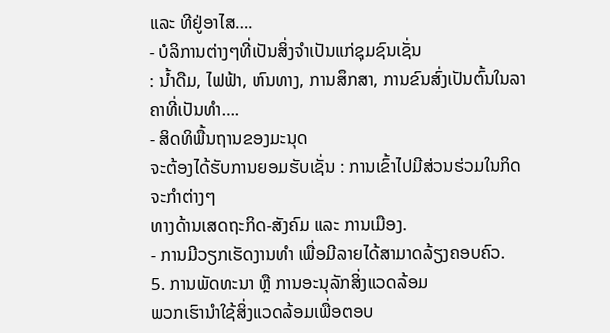ແລະ ທີຢູ່ອາໄສ….
- ບໍລິການຕ່າງໆທີ່ເປັນສິ່ງຈຳເປັນແກ່ຊຸມຊົນເຊັ່ນ
: ນ້ຳດືມ, ໄຟຟ້າ, ຫົນທາງ, ການສຶກສາ, ການຂົນສົ່ງເປັນຕົ້ນໃນລາຄາທີ່ເປັນທຳ….
- ສິດທິພື້ນຖານຂອງມະນຸດ
ຈະຕ້ອງໄດ້ຮັບການຍອມຮັບເຊັ່ນ : ການເຂົ້າໄປມີສ່ວນຮ່ວມໃນກິດຈະກຳຕ່າງໆ
ທາງດ້ານເສດຖະກິດ-ສັງຄົມ ແລະ ການເມືອງ.
- ການມີວຽກເຮັດງານທຳ ເພື່ອມີລາຍໄດ້ສາມາດລ້ຽງຄອບຄົວ.
5. ການພັດທະນາ ຫຼື ການອະນຸລັກສິ່ງແວດລ້ອມ
ພວກເຮົານຳໃຊ້ສິ່ງແວດລ້ອມເພື່ອຕອບ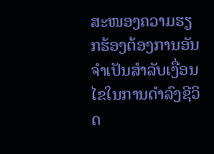ສະໜອງຄວາມຮຽກຮ້ອງຕ້ອງການອັນຈຳເປັນສຳລັບເງື່ອນໄຂໃນການດຳລົງຊີວິດ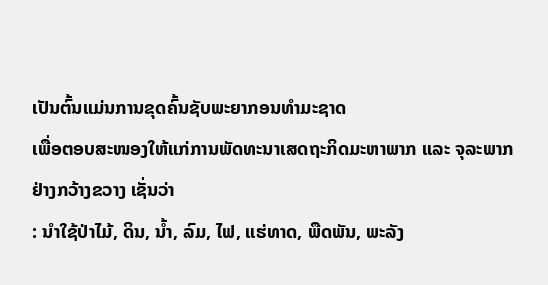ເປັນຕົ້ນແມ່ນການຂຸດຄົ້ນຊັບພະຍາກອນທຳມະຊາດ
ເພື່ອຕອບສະໜອງໃຫ້ແກ່ການພັດທະນາເສດຖະກິດມະຫາພາກ ແລະ ຈຸລະພາກ ຢ່າງກວ້າງຂວາງ ເຊັ່ນວ່າ
: ນຳໃຊ້ປ່າໄມ້, ດິນ, ນ້ຳ, ລົມ, ໄຟ, ແຮ່ທາດ, ພືດພັນ, ພະລັງ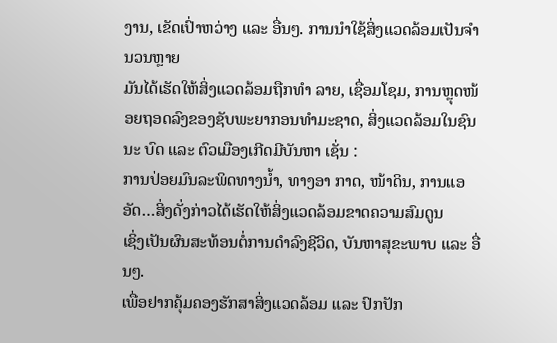ງານ, ເຂັດເປົ່າຫວ່າງ ແລະ ອື່ນໆ. ການນຳໃຊ້ສິ່ງແວດລ້ອມເປັນຈຳນວນຫຼາຍ
ມັນໄດ້ເຮັດໃຫ້ສິ່ງແວດລ້ອມຖືກທຳ ລາຍ, ເຊື່ອມໂຊມ, ການຫຼຸດໜ້ອຍຖອດລົງຂອງຊັບພະຍາກອນທຳມະຊາດ, ສິ່ງແວດລ້ອມໃນຊົນນະ ບົດ ແລະ ຕົວເມືອງເກີດມີບັນຫາ ເຊັ່ນ :
ການປ່ອຍມົນລະພິດທາງນ້ຳ, ທາງອາ ກາດ, ໜ້າດິນ, ການແອອັດ…ສິ່ງດັ່ງກ່າວໄດ້ເຮັດໃຫ້ສິ່ງແວດລ້ອມຂາດຄວາມສົມດູນ
ເຊິ່ງເປັນຜົນສະທ້ອນຕໍ່ການດຳລົງຊີວິດ, ບັນຫາສຸຂະພາບ ແລະ ອື່ນໆ.
ເພື່ອຢາກຄຸ້ມຄອງຮັກສາສິ່ງແວດລ້ອມ ແລະ ປົກປັກ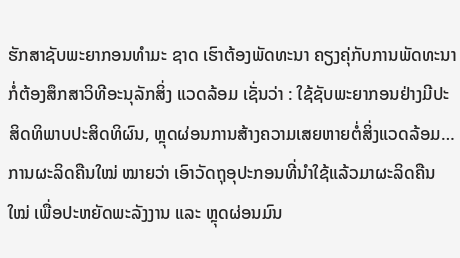ຮັກສາຊັບພະຍາກອນທຳມະ ຊາດ ເຮົາຕ້ອງພັດທະນາ ຄຽງຄຸ່ກັບການພັດທະນາກໍ່ຕ້ອງສຶກສາວິທີອະນຸລັກສິ່ງ ແວດລ້ອມ ເຊັ່ນວ່າ : ໃຊ້ຊັບພະຍາກອນຢ່າງມີປະສິດທິພາບປະສິດທິຜົນ, ຫຼຸດຜ່ອນການສ້າງຄວາມເສຍຫາຍຕໍ່ສິ່ງແວດລ້ອມ…ການຜະລິດຄືນໃໝ່ ໝາຍວ່າ ເອົາວັດຖຸອຸປະກອນທີ່ນຳໃຊ້ແລ້ວມາຜະລິດຄືນ ໃໝ່ ເພື່ອປະຫຍັດພະລັງງານ ແລະ ຫຼຸດຜ່ອນມົນ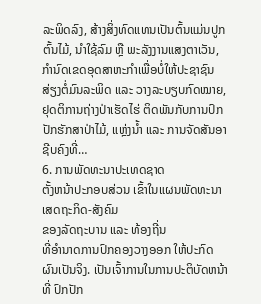ລະພິດລົງ, ສ້າງສິ່ງທົດແທນເປັນຕົ້ນແມ່ນປູກຕົ້ນໄມ້, ນຳໃຊ້ລົມ ຫຼື ພະລັງງານແສງຕາເວັນ, ກຳນົດເຂດອຸດສາຫະກຳເພື່ອບໍ່ໃຫ້ປະຊາຊົນສ່ຽງຕໍ່ມົນລະພິດ ແລະ ວາງລະບຽບກົດໝາຍ,ຢຸດຕິການຖ່າງປ່າເຮັດໄຮ່ ຕິດພັນກັບການປົກປັກຮັກສາປ່າໄມ້, ແຫຼ່ງນ້ຳ ແລະ ການຈັດສັນອາຊີບຄົງທີ່…
6. ການພັດທະນາປະເທດຊາດ
ຕັ້ງຫນ້າປະກອບສ່ວນ ເຂົ້າໃນແຜນພັດທະນາເສດຖະກິດ-ສັງຄົມ
ຂອງລັດຖະບານ ແລະ ທ້ອງຖີ່ນ
ທີ່ອຳນາດການປົກຄອງວາງອອກ ໃຫ້ປະກົດຜົນເປັນຈິງ. ເປັນເຈົ້າການໃນການປະຕິບັດຫນ້າທີ່ ປົກປັກ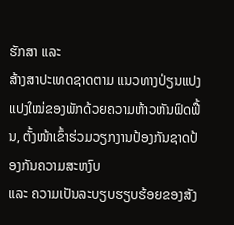ຮັກສາ ແລະ
ສ້າງສາປະເທດຊາດຕາມ ແນວທາງປ່ຽນແປງແປງໃໝ່ຂອງພັກດ້ວຍຄວາມຫ້າວຫັນຟົດຟື້ນ, ຕັ້ງໜ້າເຂົ້າຮ່ວມວຽກງານປ້ອງກັນຊາດປ້ອງກັນຄວາມສະຫງົບ
ແລະ ຄວາມເປັນລະບຽບຮຽບຮ້ອຍຂອງສັງ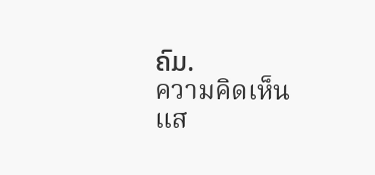ຄົມ.
ความคิดเห็น
แส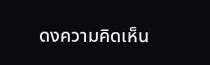ดงความคิดเห็น